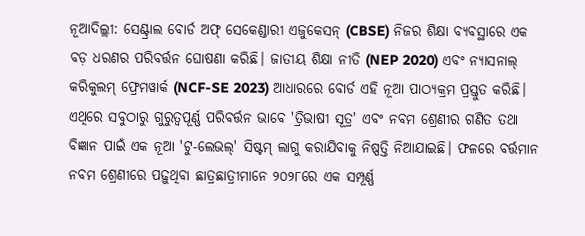ନୂଆଦିଲ୍ଲୀ: ସେଣ୍ଟ୍ରାଲ ବୋର୍ଡ ଅଫ୍ ସେକେଣ୍ଡାରୀ ଏଜୁକେସନ୍ (CBSE) ନିଜର ଶିକ୍ଷା ବ୍ୟବସ୍ଥାରେ ଏକ ବଡ଼ ଧରଣର ପରିବର୍ତ୍ତନ ଘୋଷଣା କରିଛି। ଜାତୀୟ ଶିକ୍ଷା ନୀତି (NEP 2020) ଏବଂ ନ୍ୟାସନାଲ୍ କରିକୁଲମ୍ ଫ୍ରେମୱାର୍କ (NCF-SE 2023) ଆଧାରରେ ବୋର୍ଡ ଏହି ନୂଆ ପାଠ୍ୟକ୍ରମ ପ୍ରସ୍ତୁତ କରିଛି। ଏଥିରେ ସବୁଠାରୁ ଗୁରୁତ୍ୱପୂର୍ଣ୍ଣ ପରିବର୍ତ୍ତନ ଭାବେ 'ତ୍ରିଭାଷୀ ସୂତ୍ର' ଏବଂ ନବମ ଶ୍ରେଣୀର ଗଣିତ ତଥା ବିଜ୍ଞାନ ପାଇଁ ଏକ ନୂଆ 'ଟୁ-ଲେଭଲ୍' ସିଷ୍ଟମ୍ ଲାଗୁ କରାଯିବାକୁ ନିଷ୍ପତ୍ତି ନିଆଯାଇଛି। ଫଳରେ ବର୍ତ୍ତମାନ ନବମ ଶ୍ରେଣୀରେ ପଢ଼ୁଥିବା ଛାତ୍ରଛାତ୍ରୀମାନେ ୨୦୨୮ରେ ଏକ ସମ୍ପୂର୍ଣ୍ଣ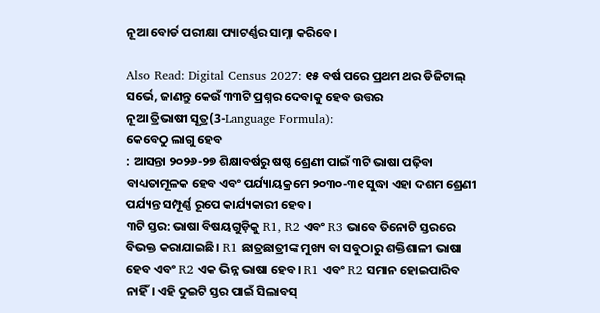ନୂଆ ବୋର୍ଡ ପରୀକ୍ଷା ପ୍ୟାଟର୍ଣ୍ଣର ସାମ୍ନା କରିବେ।

Also Read: Digital Census 2027: ୧୫ ବର୍ଷ ପରେ ପ୍ରଥମ ଥର ଡିଜିଟାଲ୍ ସର୍ଭେ, ଜାଣନ୍ତୁ କେଉଁ ୩୩ଟି ପ୍ରଶ୍ନର ଦେବାକୁ ହେବ ଉତ୍ତର
ନୂଆ ତ୍ରିଭାଷୀ ସୂତ୍ର(3-Language Formula):
କେବେଠୁ ଲାଗୁ ହେବ
: ଆସନ୍ତା ୨୦୨୬-୨୭ ଶିକ୍ଷାବର୍ଷରୁ ଷଷ୍ଠ ଶ୍ରେଣୀ ପାଇଁ ୩ଟି ଭାଷା ପଢ଼ିବା ବାଧ୍ୟତାମୂଳକ ହେବ ଏବଂ ପର୍ଯ୍ୟାୟକ୍ରମେ ୨୦୩୦-୩୧ ସୁଦ୍ଧା ଏହା ଦଶମ ଶ୍ରେଣୀ ପର୍ଯ୍ୟନ୍ତ ସମ୍ପୂର୍ଣ୍ଣ ରୂପେ କାର୍ଯ୍ୟକାରୀ ହେବ।
୩ଟି ସ୍ତର: ଭାଷା ବିଷୟଗୁଡ଼ିକୁ R1, R2 ଏବଂ R3 ଭାବେ ତିନୋଟି ସ୍ତରରେ ବିଭକ୍ତ କରାଯାଇଛି। R1 ଛାତ୍ରଛାତ୍ରୀଙ୍କ ମୁଖ୍ୟ ବା ସବୁଠାରୁ ଶକ୍ତିଶାଳୀ ଭାଷା ହେବ ଏବଂ R2 ଏକ ଭିନ୍ନ ଭାଷା ହେବ। R1 ଏବଂ R2 ସମାନ ହୋଇପାରିବ ନାହିଁ। ଏହି ଦୁଇଟି ସ୍ତର ପାଇଁ ସିଲାବସ୍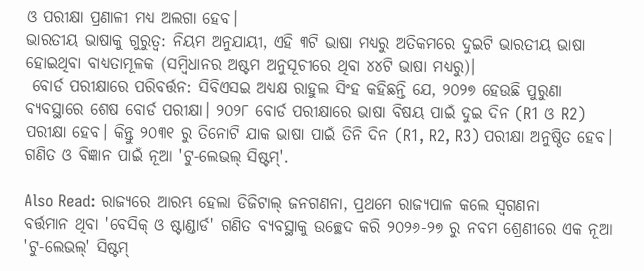ଓ ପରୀକ୍ଷା ପ୍ରଣାଳୀ ମଧ୍ୟ ଅଲଗା ହେବ।
ଭାରତୀୟ ଭାଷାକୁ ଗୁରୁତ୍ୱ: ନିୟମ ଅନୁଯାୟୀ, ଏହି ୩ଟି ଭାଷା ମଧ୍ୟରୁ ଅତିକମରେ ଦୁଇଟି ଭାରତୀୟ ଭାଷା ହୋଇଥିବା ବାଧ୍ୟତାମୂଳକ (ସମ୍ବିଧାନର ଅଷ୍ଟମ ଅନୁସୂଚୀରେ ଥିବା ୪୪ଟି ଭାଷା ମଧ୍ୟରୁ)।
 ବୋର୍ଡ ପରୀକ୍ଷାରେ ପରିବର୍ତ୍ତନ: ସିବିଏସଇ ଅଧ୍ୟକ୍ଷ ରାହୁଲ ସିଂହ କହିଛନ୍ତି ଯେ, ୨୦୨୭ ହେଉଛି ପୁରୁଣା ବ୍ୟବସ୍ଥାରେ ଶେଷ ବୋର୍ଡ ପରୀକ୍ଷା। ୨୦୨୮ ବୋର୍ଡ ପରୀକ୍ଷାରେ ଭାଷା ବିଷୟ ପାଇଁ ଦୁଇ ଦିନ (R1 ଓ R2) ପରୀକ୍ଷା ହେବ। କିନ୍ତୁ ୨୦୩୧ ରୁ ତିନୋଟି ଯାକ ଭାଷା ପାଇଁ ତିନି ଦିନ (R1, R2, R3) ପରୀକ୍ଷା ଅନୁଷ୍ଠିତ ହେବ।
ଗଣିତ ଓ ବିଜ୍ଞାନ ପାଇଁ ନୂଆ 'ଟୁ-ଲେଭଲ୍ ସିଷ୍ଟମ୍'.

Also Read: ରାଜ୍ୟରେ ଆରମ୍ଭ ହେଲା ଡିଜିଟାଲ୍ ଜନଗଣନା, ପ୍ରଥମେ ରାଜ୍ୟପାଳ କଲେ ସ୍ବଗଣନା
ବର୍ତ୍ତମାନ ଥିବା 'ବେସିକ୍ ଓ ଷ୍ଟାଣ୍ଡାର୍ଡ' ଗଣିତ ବ୍ୟବସ୍ଥାକୁ ଉଚ୍ଛେଦ କରି ୨୦୨୬-୨୭ ରୁ ନବମ ଶ୍ରେଣୀରେ ଏକ ନୂଆ 'ଟୁ-ଲେଭଲ୍' ସିଷ୍ଟମ୍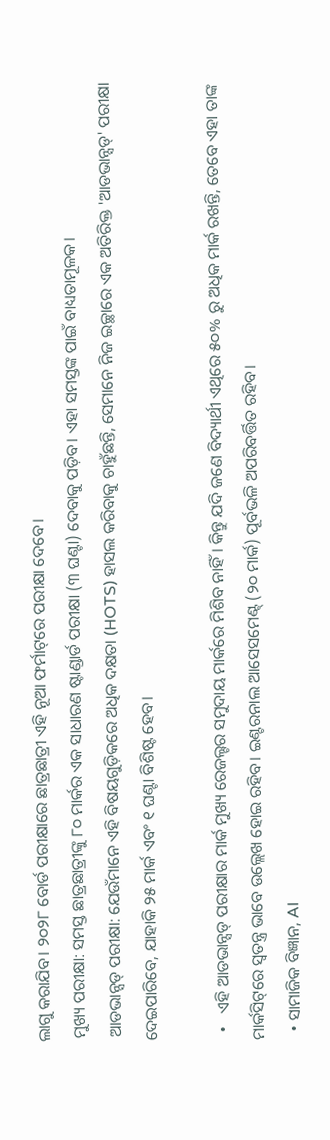ଲାଗୁ କରାଯିବ। ୨୦୨୮ ବୋର୍ଡ ପରୀକ୍ଷାରେ ଛାତ୍ରଛାତ୍ରୀ ଏହି ନୂଆ ଫର୍ମାଟ୍‌ରେ ପରୀକ୍ଷା ଦେବେ।
 ମୁଖ୍ୟ ପରୀକ୍ଷା: ସମସ୍ତ ଛାତ୍ରଛାତ୍ରୀଙ୍କୁ ୮୦ ମାର୍କର ଏକ ସାଧାରଣ ଷ୍ଟାଣ୍ଡାର୍ଡ ପରୀକ୍ଷା (୩ ଘଣ୍ଟା) ଦେବାକୁ ପଡ଼ିବ। ଏହା ସମସ୍ତଙ୍କ ପାଇଁ ବାଧ୍ୟତାମୂଳକ।
 ଆଡଭାନ୍ସଡ୍ ପରୀକ୍ଷା: ଯେଉଁମାନେ ଏହି ବିଷୟଗୁଡ଼ିକରେ ଅଧିକ ଦକ୍ଷତା (HOTS) ହାସଲ କରିବାକୁ ଚାହୁଁଛନ୍ତି, ସେମାନେ ନିଜ ଇଚ୍ଛାରେ ଏକ ଅତିରିକ୍ତ 'ଆଡଭାନ୍ସଡ୍' ପରୀକ୍ଷା ଦେଇପାରିବେ, ଯାହାକି ୨୫ ମାର୍କ ଏବଂ ୧ ଘଣ୍ଟା ବିଶିଷ୍ଟ ହେବ।

  •   ଏହି ଆଡଭାନ୍ସଡ୍ ପରୀକ୍ଷାର ମାର୍କ ମୁଖ୍ୟ ରେଜଲ୍ଟର ସମୁଦାୟ ମାର୍କରେ ମିଶିବ ନାହିଁ। କିନ୍ତୁ ଯଦି ଜଣେ ବିଦ୍ୟାର୍ଥୀ ଏଥିରେ ୫୦% ରୁ ଅଧିକ ମାର୍କ ରଖନ୍ତି, ତେବେ ଏହା ତାଙ୍କ ମାର୍କସିଟ୍‌ରେ ସ୍ୱତନ୍ତ୍ର ଭାବେ ଉଲ୍ଲେଖ ହୋଇ ରହିବ। ଇଣ୍ଟରନାଲ ଆସେସମେଣ୍ଟ୍ (୨୦ ମାର୍କ) ପୂର୍ବଭଳି ଅପରିବର୍ତ୍ତିତ ରହିବ।
  • ସାମାଜିକ ବିଜ୍ଞାନ, AI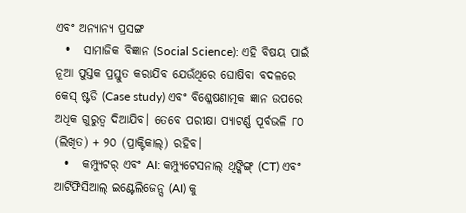ଏବଂ ଅନ୍ୟାନ୍ୟ ପ୍ରସଙ୍ଗ
  •   ସାମାଜିକ ବିଜ୍ଞାନ (Social Science): ଏହି ବିଷୟ ପାଇଁ ନୂଆ ପୁସ୍ତକ ପ୍ରସ୍ତୁତ କରାଯିବ ଯେଉଁଥିରେ ଘୋଷିବା ବଦଳରେ କେସ୍ ଷ୍ଟଡି (Case study) ଏବଂ ବିଶ୍ଳେଷଣାତ୍ମକ ଜ୍ଞାନ ଉପରେ ଅଧିକ ଗୁରୁତ୍ୱ ଦିଆଯିବ। ତେବେ ପରୀକ୍ଷା ପ୍ୟାଟର୍ଣ୍ଣ ପୂର୍ବଭଳି ୮୦ (ଲିଖିତ) + ୨୦ (ପ୍ରାକ୍ଟିକାଲ୍) ରହିବ।
  •   କମ୍ପ୍ୟୁଟର୍ ଏବଂ AI: କମ୍ପ୍ୟୁଟେସନାଲ୍ ଥିଙ୍କିଙ୍ଗ୍ (CT) ଏବଂ ଆର୍ଟିଫିସିଆଲ୍ ଇଣ୍ଟେଲିଜେନ୍ସ (AI) କୁ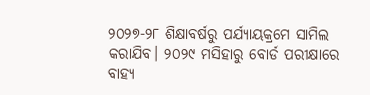୨୦୨୭-୨୮ ଶିକ୍ଷାବର୍ଷରୁ ପର୍ଯ୍ୟାୟକ୍ରମେ ସାମିଲ କରାଯିବ। ୨୦୨୯ ମସିହାରୁ ବୋର୍ଡ ପରୀକ୍ଷାରେ ବାହ୍ୟ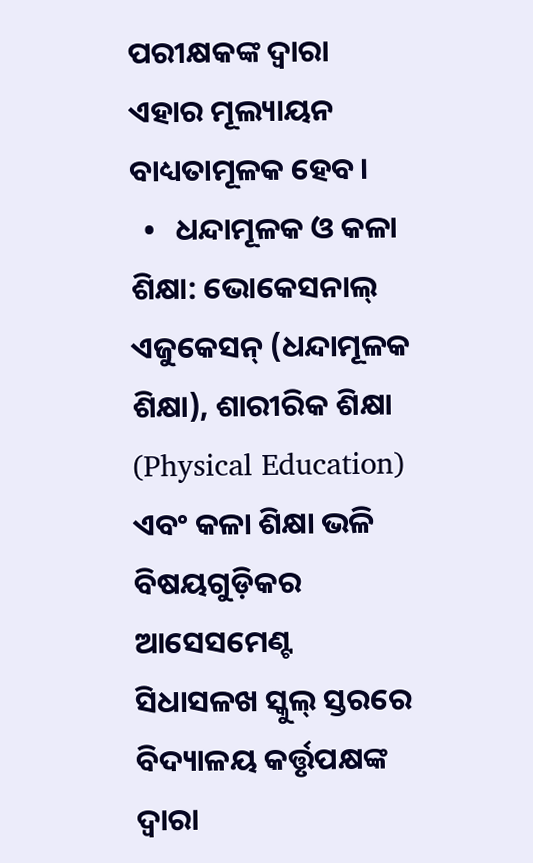ପରୀକ୍ଷକଙ୍କ ଦ୍ୱାରା ଏହାର ମୂଲ୍ୟାୟନ ବାଧ୍ୟତାମୂଳକ ହେବ।
  •   ଧନ୍ଦାମୂଳକ ଓ କଳା ଶିକ୍ଷା: ଭୋକେସନାଲ୍ ଏଜୁକେସନ୍ (ଧନ୍ଦାମୂଳକ ଶିକ୍ଷା), ଶାରୀରିକ ଶିକ୍ଷା (Physical Education) ଏବଂ କଳା ଶିକ୍ଷା ଭଳି ବିଷୟଗୁଡ଼ିକର ଆସେସମେଣ୍ଟ ସିଧାସଳଖ ସ୍କୁଲ୍ ସ୍ତରରେ ବିଦ୍ୟାଳୟ କର୍ତ୍ତୃପକ୍ଷଙ୍କ ଦ୍ୱାରା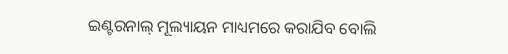ଇଣ୍ଟରନାଲ୍ ମୂଲ୍ୟାୟନ ମାଧ୍ୟମରେ କରାଯିବ ବୋଲି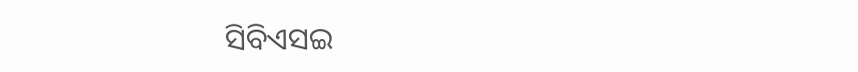ସିବିଏସଇ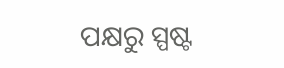ପକ୍ଷରୁ ସ୍ପଷ୍ଟ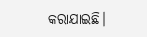କରାଯାଇଛି।